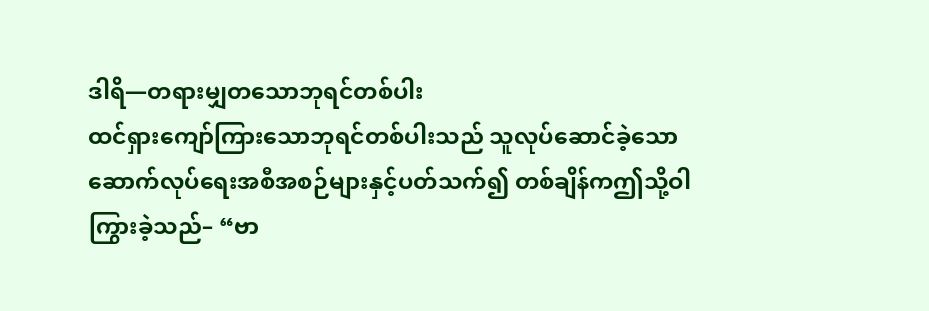ဒါရိ—တရားမျှတသောဘုရင်တစ်ပါး
ထင်ရှားကျော်ကြားသောဘုရင်တစ်ပါးသည် သူလုပ်ဆောင်ခဲ့သော ဆောက်လုပ်ရေးအစီအစဉ်များနှင့်ပတ်သက်၍ တစ်ချိန်ကဤသို့ဝါကြွားခဲ့သည်– “ဗာ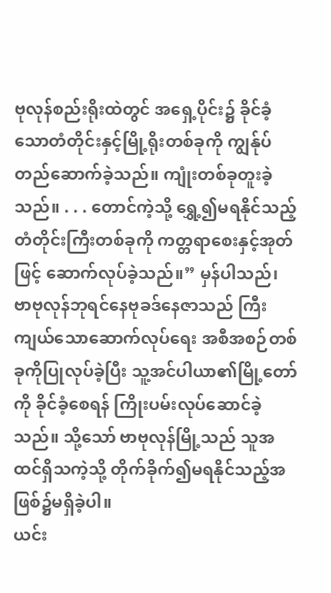ဗုလုန်စည်းရိုးထဲတွင် အရှေ့ပိုင်း၌ ခိုင်ခံ့သောတံတိုင်းနှင့်မြို့ရိုးတစ်ခုကို ကျွန်ုပ်တည်ဆောက်ခဲ့သည်။ ကျုံးတစ်ခုတူးခဲ့သည်။ . . . တောင်ကဲ့သို့ ရွှေ့၍မရနိုင်သည့်တံတိုင်းကြီးတစ်ခုကို ကတ္တရာစေးနှင့်အုတ်ဖြင့် ဆောက်လုပ်ခဲ့သည်။” မှန်ပါသည်၊ ဗာဗုလုန်ဘုရင်နေဗုခဒ်နေဇာသည် ကြီးကျယ်သောဆောက်လုပ်ရေး အစီအစဉ်တစ်ခုကိုပြုလုပ်ခဲ့ပြီး သူ့အင်ပါယာ၏မြို့တော်ကို ခိုင်ခံ့စေရန် ကြိုးပမ်းလုပ်ဆောင်ခဲ့သည်။ သို့သော် ဗာဗုလုန်မြို့သည် သူအထင်ရှိသကဲ့သို့ တိုက်ခိုက်၍မရနိုင်သည့်အဖြစ်၌မရှိခဲ့ပါ။
ယင်း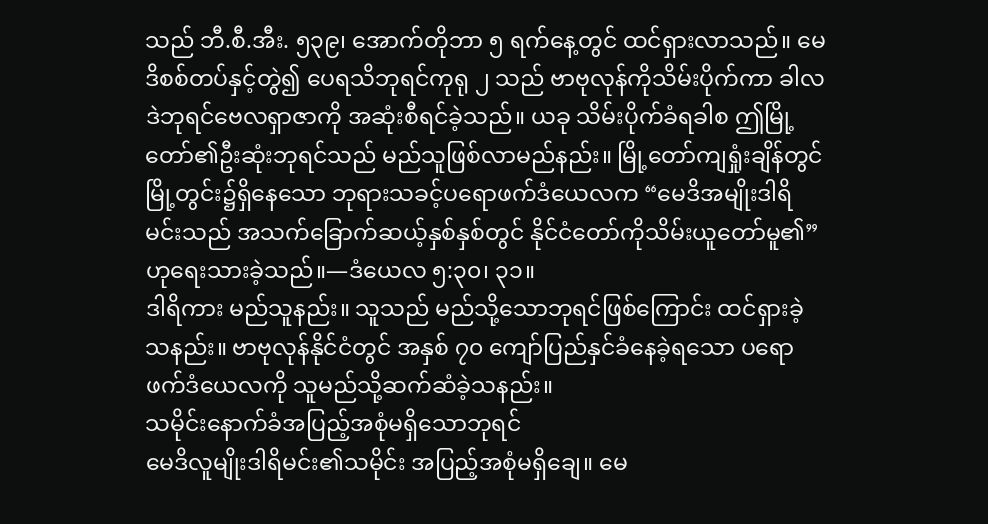သည် ဘီ.စီ.အီး. ၅၃၉၊ အောက်တိုဘာ ၅ ရက်နေ့တွင် ထင်ရှားလာသည်။ မေဒိစစ်တပ်နှင့်တွဲ၍ ပေရသိဘုရင်ကုရု ၂ သည် ဗာဗုလုန်ကိုသိမ်းပိုက်ကာ ခါလဒဲဘုရင်ဗေလရှာဇာကို အဆုံးစီရင်ခဲ့သည်။ ယခု သိမ်းပိုက်ခံရခါစ ဤမြို့တော်၏ဦးဆုံးဘုရင်သည် မည်သူဖြစ်လာမည်နည်း။ မြို့တော်ကျရှုံးချိန်တွင် မြို့တွင်း၌ရှိနေသော ဘုရားသခင့်ပရောဖက်ဒံယေလက “မေဒိအမျိုးဒါရိမင်းသည် အသက်ခြောက်ဆယ့်နှစ်နှစ်တွင် နိုင်ငံတော်ကိုသိမ်းယူတော်မူ၏” ဟုရေးသားခဲ့သည်။—ဒံယေလ ၅:၃၀၊ ၃၁။
ဒါရိကား မည်သူနည်း။ သူသည် မည်သို့သောဘုရင်ဖြစ်ကြောင်း ထင်ရှားခဲ့သနည်း။ ဗာဗုလုန်နိုင်ငံတွင် အနှစ် ၇၀ ကျော်ပြည်နှင်ခံနေခဲ့ရသော ပရောဖက်ဒံယေလကို သူမည်သို့ဆက်ဆံခဲ့သနည်း။
သမိုင်းနောက်ခံအပြည့်အစုံမရှိသောဘုရင်
မေဒိလူမျိုးဒါရိမင်း၏သမိုင်း အပြည့်အစုံမရှိချေ။ မေ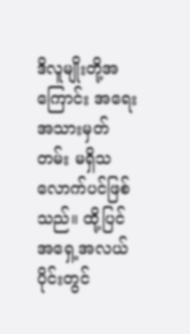ဒိလူမျိုးတို့အကြောင်း အရေးအသားမှတ်တမ်း မရှိသလောက်ပင်ဖြစ်သည်။ ထို့ပြင် အရှေ့အလယ်ပိုင်းတွင်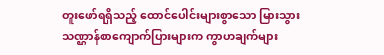တူးဖော်ရရှိသည့် ထောင်ပေါင်းများစွာသော မြားသွားသဏ္ဌာန်စာကျောက်ပြားများက ကွာဟချက်များ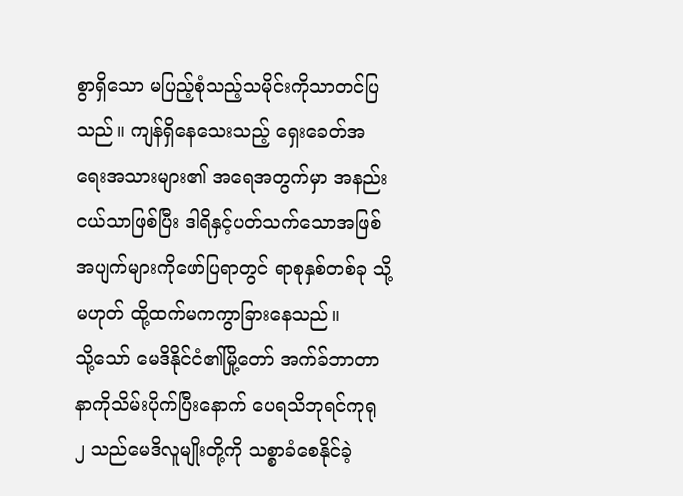စွာရှိသော မပြည့်စုံသည့်သမိုင်းကိုသာတင်ပြသည်။ ကျန်ရှိနေသေးသည့် ရှေးခေတ်အရေးအသားများ၏ အရေအတွက်မှာ အနည်းငယ်သာဖြစ်ပြီး ဒါရိနှင့်ပတ်သက်သောအဖြစ်အပျက်များကိုဖော်ပြရာတွင် ရာစုနှစ်တစ်ခု သို့မဟုတ် ထို့ထက်မကကွာခြားနေသည်။
သို့သော် မေဒိနိုင်ငံ၏မြို့တော် အက်ခ်ဘာတာနာကိုသိမ်းပိုက်ပြီးနောက် ပေရသိဘုရင်ကုရု ၂ သည်မေဒိလူမျိုးတို့ကို သစ္စာခံစေနိုင်ခဲ့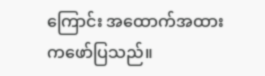ကြောင်း အထောက်အထားကဖော်ပြသည်။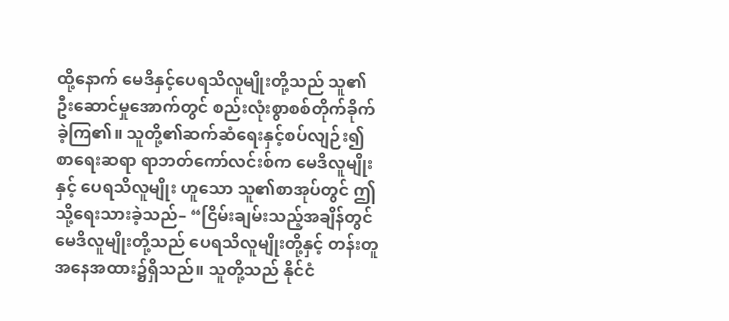ထို့နောက် မေဒိနှင့်ပေရသိလူမျိုးတို့သည် သူ၏ဦးဆောင်မှုအောက်တွင် စည်းလုံးစွာစစ်တိုက်ခိုက်ခဲ့ကြ၏။ သူတို့၏ဆက်ဆံရေးနှင့်စပ်လျဉ်း၍ စာရေးဆရာ ရာဘတ်ကော်လင်းစ်က မေဒိလူမျိုးနှင့် ပေရသိလူမျိုး ဟူသော သူ၏စာအုပ်တွင် ဤသို့ရေးသားခဲ့သည်– “ငြိမ်းချမ်းသည့်အချိန်တွင် မေဒိလူမျိုးတို့သည် ပေရသိလူမျိုးတို့နှင့် တန်းတူအနေအထား၌ရှိသည်။ သူတို့သည် နိုင်ငံ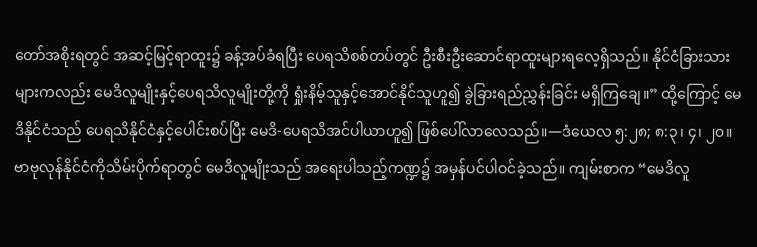တော်အစိုးရတွင် အဆင့်မြင့်ရာထူး၌ ခန့်အပ်ခံရပြီး ပေရသိစစ်တပ်တွင် ဦးစီးဦးဆောင်ရာထူးများရလေ့ရှိသည်။ နိုင်ငံခြားသားများကလည်း မေဒိလူမျိုးနှင့်ပေရသိလူမျိုးတို့ကို ရှုံးနိမ့်သူနှင့်အောင်နိုင်သူဟူ၍ ခွဲခြားရည်ညွှန်းခြင်း မရှိကြချေ။” ထို့ကြောင့် မေဒိနိုင်ငံသည် ပေရသိနိုင်ငံနှင့်ပေါင်းစပ်ပြီး မေဒိ-ပေရသိအင်ပါယာဟူ၍ ဖြစ်ပေါ်လာလေသည်။—ဒံယေလ ၅:၂၈; ၈:၃၊ ၄၊ ၂၀။
ဗာဗုလုန်နိုင်ငံကိုသိမ်းပိုက်ရာတွင် မေဒိလူမျိုးသည် အရေးပါသည့်ကဏ္ဍ၌ အမှန်ပင်ပါဝင်ခဲ့သည်။ ကျမ်းစာက “မေဒိလူ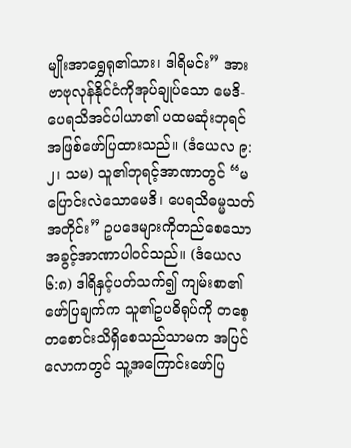မျိုးအာရွှေရု၏သား၊ ဒါရိမင်း” အား ဗာဗုလုန်နိုင်ငံကိုအုပ်ချုပ်သော မေဒိ-ပေရသိအင်ပါယာ၏ ပထမဆုံးဘုရင်အဖြစ်ဖော်ပြထားသည်။ (ဒံယေလ ၉:၂၊ သမ) သူ၏ဘုရင့်အာဏာတွင် “မပြောင်းလဲသောမေဒိ၊ ပေရသိဓမ္မသတ်အတိုင်း” ဥပဒေများကိုတည်စေသော အခွင့်အာဏာပါဝင်သည်။ (ဒံယေလ ၆:၈) ဒါရိနှင့်ပတ်သက်၍ ကျမ်းစာ၏ဖော်ပြချက်က သူ၏ဥပဓိရုပ်ကို တစေ့တစောင်းသိရှိစေသည်သာမက အပြင်လောကတွင် သူ့အကြောင်းဖော်ပြ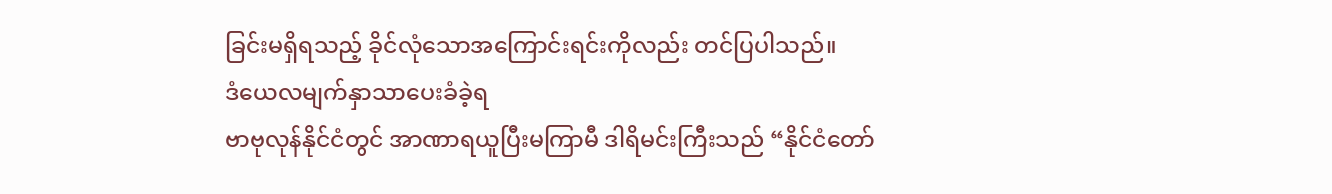ခြင်းမရှိရသည့် ခိုင်လုံသောအကြောင်းရင်းကိုလည်း တင်ပြပါသည်။
ဒံယေလမျက်နှာသာပေးခံခဲ့ရ
ဗာဗုလုန်နိုင်ငံတွင် အာဏာရယူပြီးမကြာမီ ဒါရိမင်းကြီးသည် “နိုင်ငံတော်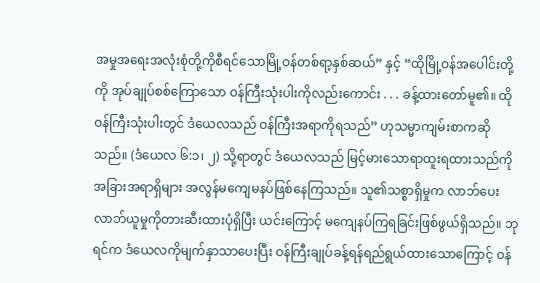အမှုအရေးအလုံးစုံတို့ကိုစီရင်သောမြို့ဝန်တစ်ရာ့နှစ်ဆယ်” နှင့် “ထိုမြို့ဝန်အပေါင်းတို့ကို အုပ်ချုပ်စစ်ကြောသော ဝန်ကြီးသုံးပါးကိုလည်းကောင်း . . . ခန့်ထားတော်မူ၏။ ထိုဝန်ကြီးသုံးပါးတွင် ဒံယေလသည် ဝန်ကြီးအရာကိုရသည်” ဟုသမ္မာကျမ်းစာကဆိုသည်။ (ဒံယေလ ၆:၁၊ ၂) သို့ရာတွင် ဒံယေလသည် မြင့်မားသောရာထူးရထားသည်ကို အခြားအရာရှိများ အလွန်မကျေမနပ်ဖြစ်နေကြသည်။ သူ၏သစ္စာရှိမှုက လာဘ်ပေးလာဘ်ယူမှုကိုတားဆီးထားပုံရှိပြီး ယင်းကြောင့် မကျေနပ်ကြရခြင်းဖြစ်ဖွယ်ရှိသည်။ ဘုရင်က ဒံယေလကိုမျက်နှာသာပေးပြီး ဝန်ကြီးချုပ်ခန့်ရန်ရည်ရွယ်ထားသောကြောင့် ဝန်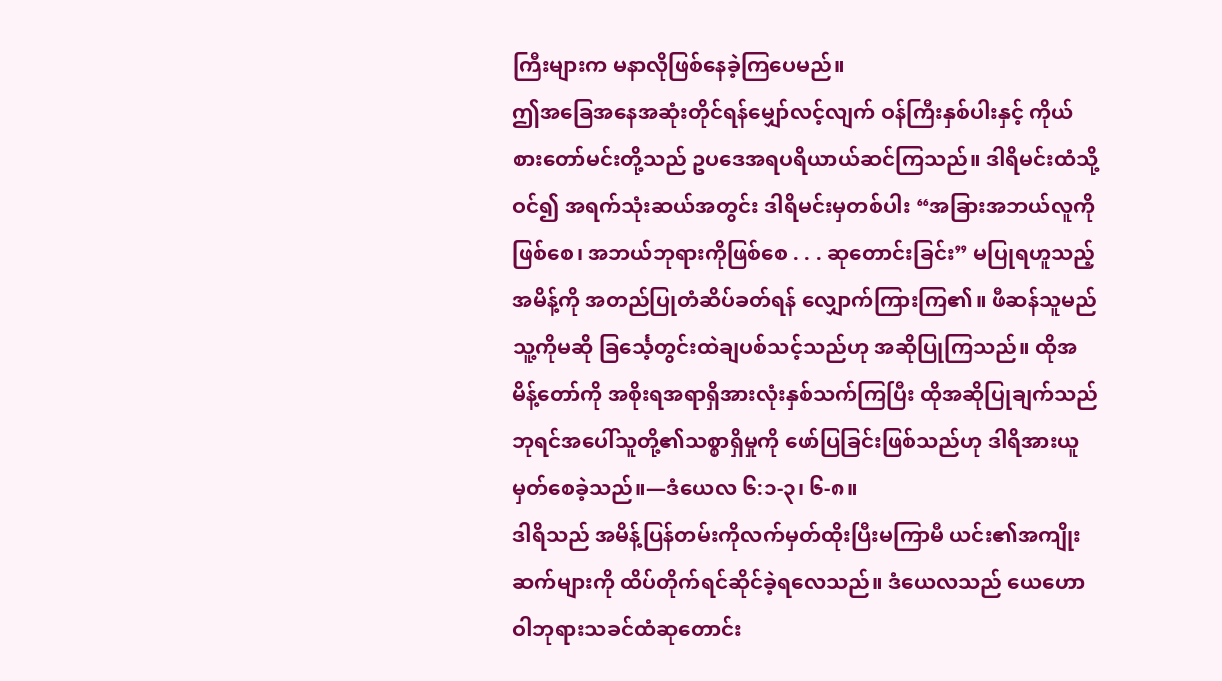ကြီးများက မနာလိုဖြစ်နေခဲ့ကြပေမည်။
ဤအခြေအနေအဆုံးတိုင်ရန်မျှော်လင့်လျက် ဝန်ကြီးနှစ်ပါးနှင့် ကိုယ်စားတော်မင်းတို့သည် ဥပဒေအရပရိယာယ်ဆင်ကြသည်။ ဒါရိမင်းထံသို့ဝင်၍ အရက်သုံးဆယ်အတွင်း ဒါရိမင်းမှတစ်ပါး “အခြားအဘယ်လူကိုဖြစ်စေ၊ အဘယ်ဘုရားကိုဖြစ်စေ . . . ဆုတောင်းခြင်း” မပြုရဟူသည့်အမိန့်ကို အတည်ပြုတံဆိပ်ခတ်ရန် လျှောက်ကြားကြ၏။ ဖီဆန်သူမည်သူ့ကိုမဆို ခြင်္သေ့တွင်းထဲချပစ်သင့်သည်ဟု အဆိုပြုကြသည်။ ထိုအမိန့်တော်ကို အစိုးရအရာရှိအားလုံးနှစ်သက်ကြပြီး ထိုအဆိုပြုချက်သည် ဘုရင်အပေါ်သူတို့၏သစ္စာရှိမှုကို ဖော်ပြခြင်းဖြစ်သည်ဟု ဒါရိအားယူမှတ်စေခဲ့သည်။—ဒံယေလ ၆:၁-၃၊ ၆-၈။
ဒါရိသည် အမိန့်ပြန်တမ်းကိုလက်မှတ်ထိုးပြီးမကြာမီ ယင်း၏အကျိုးဆက်များကို ထိပ်တိုက်ရင်ဆိုင်ခဲ့ရလေသည်။ ဒံယေလသည် ယေဟောဝါဘုရားသခင်ထံဆုတောင်း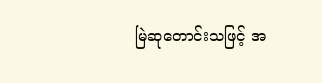မြဲဆုတောင်းသဖြင့် အ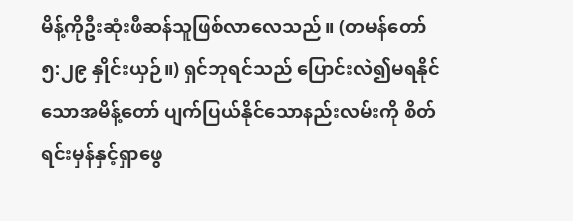မိန့်ကိုဦးဆုံးဖီဆန်သူဖြစ်လာလေသည်။ (တမန်တော် ၅:၂၉ နှိုင်းယှဉ်။) ရှင်ဘုရင်သည် ပြောင်းလဲ၍မရနိုင်သောအမိန့်တော် ပျက်ပြယ်နိုင်သောနည်းလမ်းကို စိတ်ရင်းမှန်နှင့်ရှာဖွေ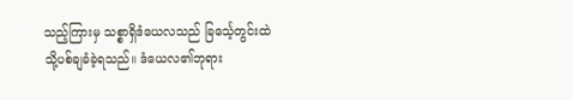သည့်ကြားမှ သစ္စာရှိဒံယေလသည် ခြင်္သေ့တွင်းထဲသို့ပစ်ချခံခဲ့ရသည်။ ဒံယေလ၏ဘုရား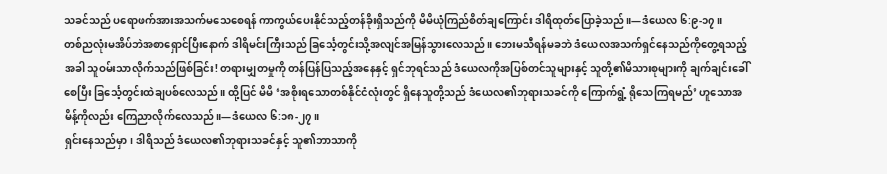သခင်သည် ပရောဖက်အားအသက်မသေစေရန် ကာကွယ်ပေးနိုင်သည့်တန်ခိုးရှိသည်ကို မိမိယုံကြည်စိတ်ချကြောင်း ဒါရိထုတ်ပြောခဲ့သည်။—ဒံယေလ ၆:၉-၁၇။
တစ်ညလုံးမအိပ်ဘဲအစာရှောင်ပြီးနောက် ဒါရိမင်းကြီးသည် ခြင်္သေ့တွင်းသို့အလျင်အမြန်သွားလေသည်။ ဘေးမသီရန်မခဘဲ ဒံယေလအသက်ရှင်နေသည်ကိုတွေ့ရသည့်အခါ သူဝမ်းသာလိုက်သည်ဖြစ်ခြင်း! တရားမျှတမှုကို တန်ပြန်ပြသည့်အနေနှင့် ရှင်ဘုရင်သည် ဒံယေလကိုအပြစ်တင်သူများနှင့် သူတို့၏မိသားစုများကို ချက်ချင်းခေါ်စေပြီး ခြင်္သေ့တွင်းထဲချပစ်လေသည်။ ထို့ပြင် မိမိ ‘အစိုးရသောတစ်နိုင်ငံလုံးတွင် ရှိနေသူတို့သည် ဒံယေလ၏ဘုရားသခင်ကို ကြောက်ရွံ့ ရိုသေကြရမည်’ ဟူသောအမိန့်ကိုလည်း ကြေညာလိုက်လေသည်။—ဒံယေလ ၆:၁၈-၂၇။
ရှင်းနေသည်မှာ၊ ဒါရိသည် ဒံယေလ၏ဘုရားသခင်နှင့် သူ၏ဘာသာကို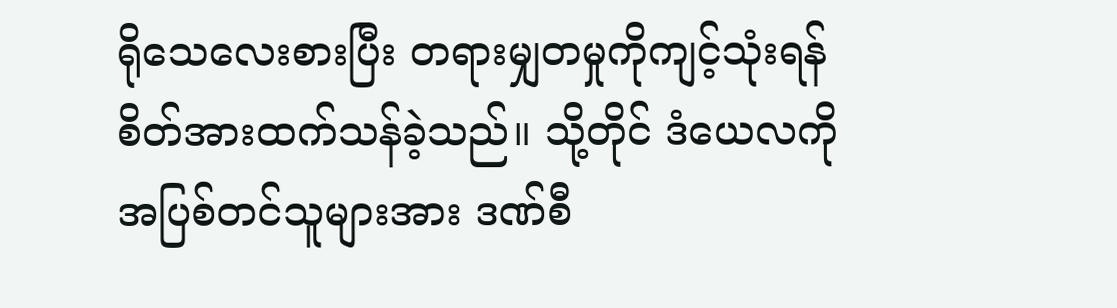ရိုသေလေးစားပြီး တရားမျှတမှုကိုကျင့်သုံးရန် စိတ်အားထက်သန်ခဲ့သည်။ သို့တိုင် ဒံယေလကိုအပြစ်တင်သူများအား ဒဏ်စီ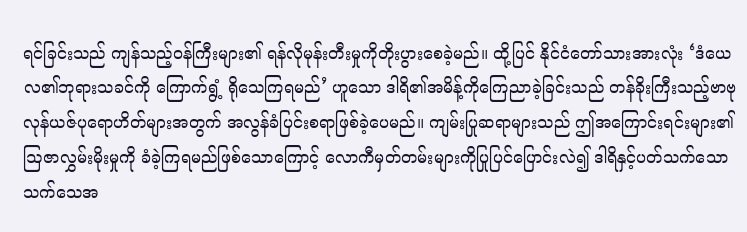ရင်ခြင်းသည် ကျန်သည့်ဝန်ကြီးများ၏ ရန်လိုမုန်းတီးမှုကိုတိုးပွားစေခဲ့မည်။ ထို့ပြင် နိုင်ငံတော်သားအားလုံး ‘ဒံယေလ၏ဘုရားသခင်ကို ကြောက်ရွံ့ ရိုသေကြရမည်’ ဟူသော ဒါရိ၏အမိန့်ကိုကြေညာခဲ့ခြင်းသည် တန်ခိုးကြီးသည့်ဗာဗုလုန်ယဇ်ပုရောဟိတ်များအတွက် အလွန်ခံပြင်းစရာဖြစ်ခဲ့ပေမည်။ ကျမ်းပြုဆရာများသည် ဤအကြောင်းရင်းများ၏ ဩဇာလွှမ်းမိုးမှုကို ခံခဲ့ကြရမည်ဖြစ်သောကြောင့် လောကီမှတ်တမ်းများကိုပြုပြင်ပြောင်းလဲ၍ ဒါရိနှင့်ပတ်သက်သော သက်သေအ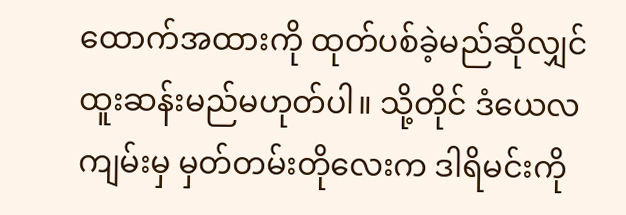ထောက်အထားကို ထုတ်ပစ်ခဲ့မည်ဆိုလျှင် ထူးဆန်းမည်မဟုတ်ပါ။ သို့တိုင် ဒံယေလကျမ်းမှ မှတ်တမ်းတိုလေးက ဒါရိမင်းကို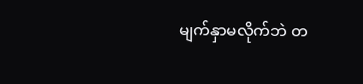မျက်နှာမလိုက်ဘဲ တ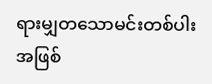ရားမျှတသောမင်းတစ်ပါးအဖြစ်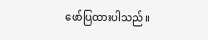ဖော်ပြထားပါသည်။